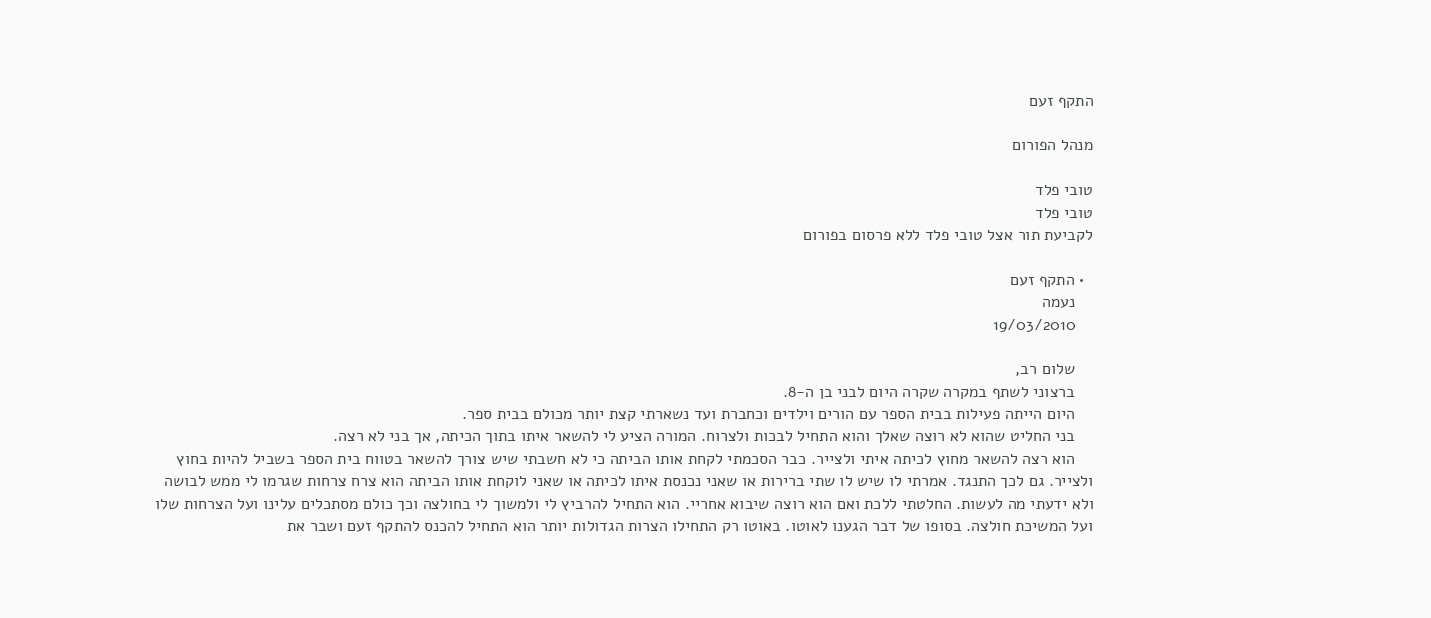התקף זעם

מנהל הפורום

טובי פלד
טובי פלד
לקביעת תור אצל טובי פלד ללא פרסום בפורום

  • התקף זעם
    נעמה
    19/03/2010

    שלום רב,
    ברצוני לשתף במקרה שקרה היום לבני בן ה-8.
    היום הייתה פעילות בבית הספר עם הורים וילדים וכחברת ועד נשארתי קצת יותר מכולם בבית ספר.
    בני החליט שהוא לא רוצה שאלך והוא התחיל לבכות ולצרוח. המורה הציע לי להשאר איתו בתוך הכיתה, אך בני לא רצה.
    הוא רצה להשאר מחוץ לכיתה איתי ולצייר. כבר הסכמתי לקחת אותו הביתה כי לא חשבתי שיש צורך להשאר בטווח בית הספר בשביל להיות בחוץ ולצייר. גם לכך התנגד. אמרתי לו שיש לו שתי ברירות או שאני נכנסת איתו לכיתה או שאני לוקחת אותו הביתה הוא צרח צרחות שגרמו לי ממש לבושה ולא ידעתי מה לעשות. החלטתי ללכת ואם הוא רוצה שיבוא אחריי. הוא התחיל להרביץ לי ולמשוך לי בחולצה וכך כולם מסתכלים עלינו ועל הצרחות שלו ועל המשיכת חולצה. בסופו של דבר הגענו לאוטו. באוטו רק התחילו הצרות הגדולות יותר הוא התחיל להכנס להתקף זעם ושבר את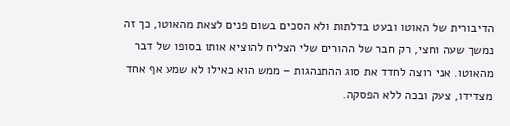הדיבורית של האוטו ובעט בדלתות ולא הסכים בשום פנים לצאת מהאוטו, כך זה נמשך שעה וחצי, רק חבר של ההורים שלי הצליח להוציא אותו בסופו של דבר מהאוטו. אני רוצה לחדד את סוג ההתנהגות – ממש הוא כאילו לא שמע אף אחד מצדידו, צעק ובכה ללא הפסקה.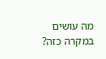מה עושים במקרה כזה?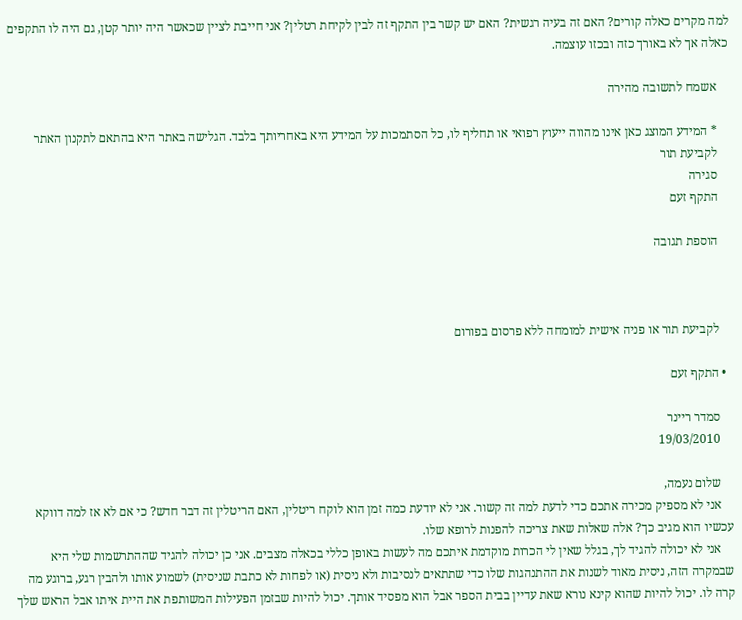למה מקרים כאלה קורים? האם זה בעיה רגשית? האם יש קשר בין התקף זה לבין לקיחת רטלין? אני חייבת לציין שכאשר היה יותר קטן, גם היה לו התקפים כאלה אך לא באורך כזה ובכזו עוצמה.

    אשמח לתשובה מהירה

    * המידע המוצג כאן אינו מהווה ייעוץ רפואי או תחליף לו, כל הסתמכות על המידע היא באחריותך בלבד. הגלישה באתר היא בהתאם לתקנון האתר
    לקביעת תור
    סגירה
    התקף זעם

    הוספת תגובה



    לקביעת תור או פניה אישית למומחה ללא פרסום בפורום

  • התקף זעם

    סמדר ריינר
    19/03/2010

    שלום נעמה,
    אני לא מספיק מכירה אתכם כדי לדעת למה זה קשור. אני לא יודעת כמה זמן הוא לוקח ריטלין, האם הריטלין זה דבר חדש? כי אם לא אז למה דווקא עכשיו הוא מגיב כך? אלה שאלות שאת צריכה להפנות לרופא שלו.
    אני לא יכולה להגיד לך, בגלל שאין לי הכרות מוקדמת איתכם מה לעשות באופן כללי בכאלה מצבים. אני כן יכולה להגיד שההתרשמות שלי היא שבמקרה הזה, ניסית מאוד לשנות את ההתנהגות שלו כדי שתתאים לנסיבות ולא ניסית (או לפחות לא כתבת שניסית) לשמוע אותו ולהבין רגע, ברוגע מה קרה לו. יכול להיות שהוא קינא נורא שאת עדיין בבית הספר אבל הוא מפסיד אותך. יכול להיות שבזמן הפעילות המשותפת את היית איתו אבל הראש שלך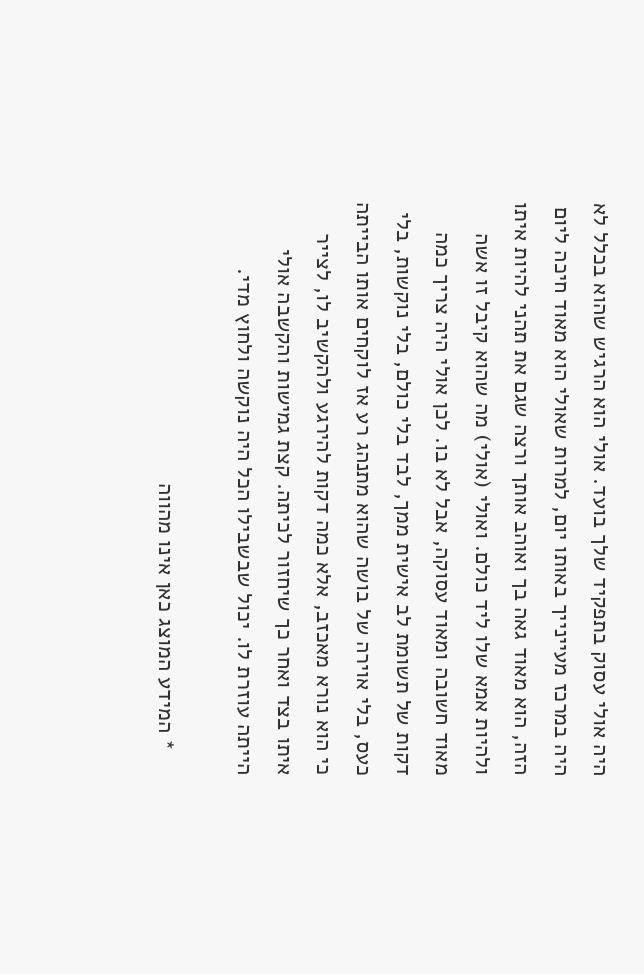היה אולי עסוק בתפקיד שלך בועד. אולי הוא הרגיש שהוא בכלל לא היה במרכז מעיינייך באותו יום, למרות שאולי הוא מאוד חיכה ליום הזה, הוא מאוד גאה בך ואוהב אותך ורצה שגם את תהני להיות איתו ולהיות אמא שלו ליד כולם. ואולי (אולי) מה שהוא קיבל זו אשה מאוד חשובה ומאוד עסוקה, אבל לא בו. לכן אולי היה צריך כמה דקות של תשומת לב אישית ממך, לבד בלי כולם, בלי נוקשות, בלי כעס, בלי אוירה של בושה שהוא מתנהג רע אז לוקחים אותו הבייתה כי הוא נורא מאכזב, אלא כמה דקות להירגע ולהקשיב לו, לצייר איתו בצד ואחר כך שיחזור לכיתה. קצת גמישות והקשבה אולי הייתה עוזרת לו. יכול שבשבילו הכל היה נוקשה ולחוץ מדי.

    * המידע המוצג כאן אינו מהווה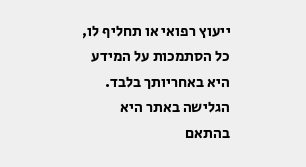ייעוץ רפואי או תחליף לו, כל הסתמכות על המידע היא באחריותך בלבד. הגלישה באתר היא בהתאם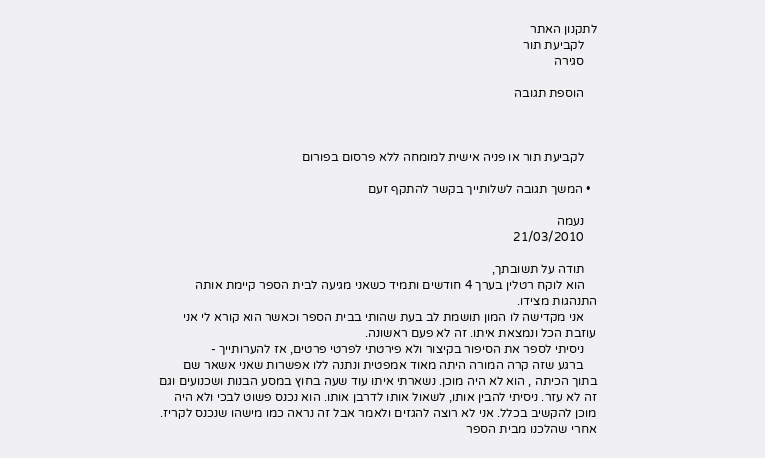לתקנון האתר
    לקביעת תור
    סגירה

    הוספת תגובה



    לקביעת תור או פניה אישית למומחה ללא פרסום בפורום

  • המשך תגובה לשלותייך בקשר להתקף זעם

    נעמה
    21/03/2010

    תודה על תשובתך,
    הוא לוקח רטלין בערך 4 חודשים ותמיד כשאני מגיעה לבית הספר קיימת אותה התנהגות מצידו.
    אני מקדישה לו המון תושמת לב בעת שהותי בבית הספר וכאשר הוא קורא לי אני עוזבת הכל ונמצאת איתו. זה לא פעם ראשונה.
    ניסיתי לספר את הסיפור בקיצור ולא פירטתי לפרטי פרטים, אז להערותייך -
    ברגע שזה קרה המורה היתה מאוד אמפטית ונתנה ללו אפשרות שאני אשאר שם בתוך הכיתה , הוא לא היה מוכן. נשארתי איתו עוד שעה בחוץ במסע הבנות ושכנועים וגם זה לא עזר. ניסיתי להבין אותו, לשאול אותו לדרבן אותו. הוא נכנס פשוט לבכי ולא היה מוכן להקשיב בכלל. אני לא רוצה להגזים ולאמר אבל זה נראה כמו מישהו שנכנס לקריז. אחרי שהלכנו מבית הספר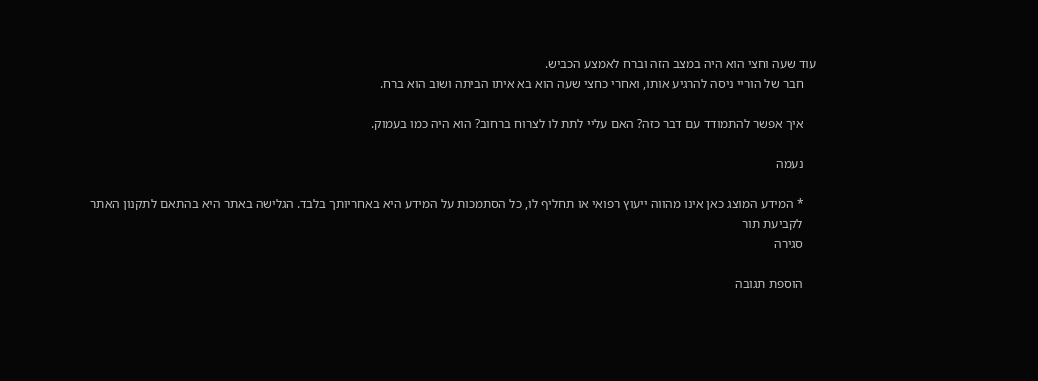עוד שעה וחצי הוא היה במצב הזה וברח לאמצע הכביש.
    חבר של הוריי ניסה להרגיע אותו, ואחרי כחצי שעה הוא בא איתו הביתה ושוב הוא ברח.

    איך אפשר להתמודד עם דבר כזה? האם עליי לתת לו לצרוח ברחוב? הוא היה כמו בעמוק.

    נעמה

    * המידע המוצג כאן אינו מהווה ייעוץ רפואי או תחליף לו, כל הסתמכות על המידע היא באחריותך בלבד. הגלישה באתר היא בהתאם לתקנון האתר
    לקביעת תור
    סגירה

    הוספת תגובה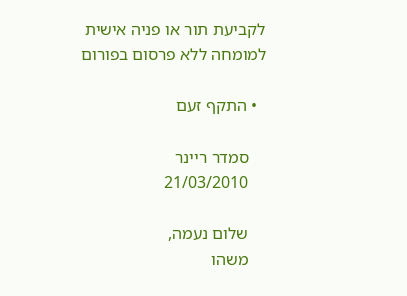לקביעת תור או פניה אישית למומחה ללא פרסום בפורום

  • התקף זעם

    סמדר ריינר
    21/03/2010

    שלום נעמה,
    משהו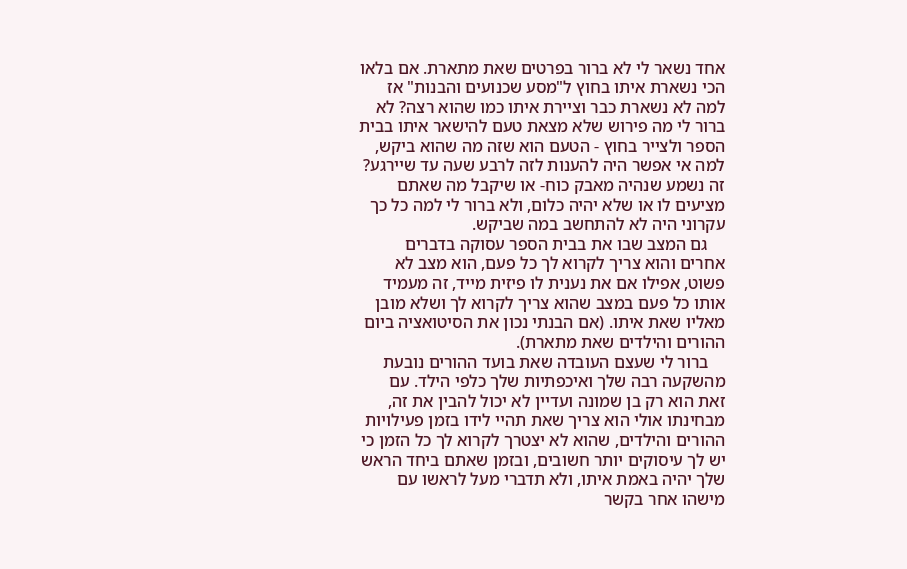אחד נשאר לי לא ברור בפרטים שאת מתארת. אם בלאו הכי נשארת איתו בחוץ ל"מסע שכנועים והבנות" אז למה לא נשארת כבר וציירת איתו כמו שהוא רצה? לא ברור לי מה פירוש שלא מצאת טעם להישאר איתו בבית הספר ולצייר בחוץ - הטעם הוא שזה מה שהוא ביקש, למה אי אפשר היה להענות לזה לרבע שעה עד שיירגע? זה נשמע שנהיה מאבק כוח- או שיקבל מה שאתם מציעים לו או שלא יהיה כלום, ולא ברור לי למה כל כך עקרוני היה לא להתחשב במה שביקש.
    גם המצב שבו את בבית הספר עסוקה בדברים אחרים והוא צריך לקרוא לך כל פעם, הוא מצב לא פשוט, אפילו אם את נענית לו פיזית מייד, זה מעמיד אותו כל פעם במצב שהוא צריך לקרוא לך ושלא מובן מאליו שאת איתו. (אם הבנתי נכון את הסיטואציה ביום ההורים והילדים שאת מתארת).
    ברור לי שעצם העובדה שאת בועד ההורים נובעת מהשקעה רבה שלך ואיכפתיות שלך כלפי הילד. עם זאת הוא רק בן שמונה ועדיין לא יכול להבין את זה, מבחינתו אולי הוא צריך שאת תהיי לידו בזמן פעילויות ההורים והילדים, שהוא לא יצטרך לקרוא לך כל הזמן כי יש לך עיסוקים יותר חשובים, ובזמן שאתם ביחד הראש שלך יהיה באמת איתו, ולא תדברי מעל לראשו עם מישהו אחר בקשר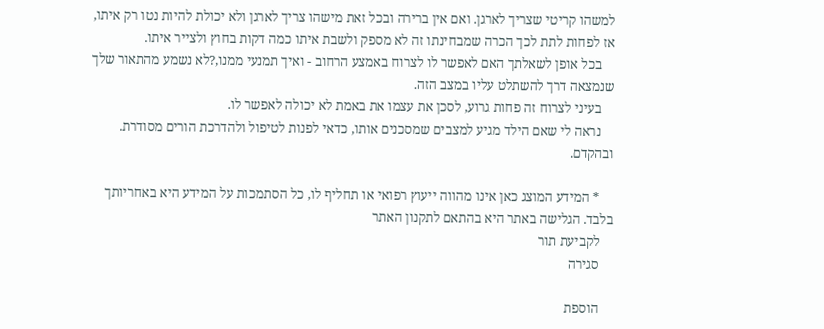למשהו קריטי שצריך לארגן. ואם אין ברירה ובכל זאת מישהו צריך לארגן ולא יכולת להיות נטו רק איתו, אז לפחות לתת לכך הכרה שמבחינתו זה לא מספק ולשבת איתו כמה דקות בחוץ ולצייר איתו.
    בכל אופן לשאלתך האם לאפשר לו לצרוח באמצע הרחוב - ואיך תמנעי ממנו,?לא נשמע מהתאור שלך שנמצאה דרך להשתלט עליו במצב הזה.
    בעיני לצרוח זה פחות גרוע, לסכן את עצמו את באמת לא יכולה לאפשר לו.
    נראה לי שאם הילד מגיע למצבים שמסכנים אותו, כדאי לפנות לטיפול ולהדרכת הורים מסודרת. ובהקדם.

    * המידע המוצג כאן אינו מהווה ייעוץ רפואי או תחליף לו, כל הסתמכות על המידע היא באחריותך בלבד. הגלישה באתר היא בהתאם לתקנון האתר
    לקביעת תור
    סגירה

    הוספת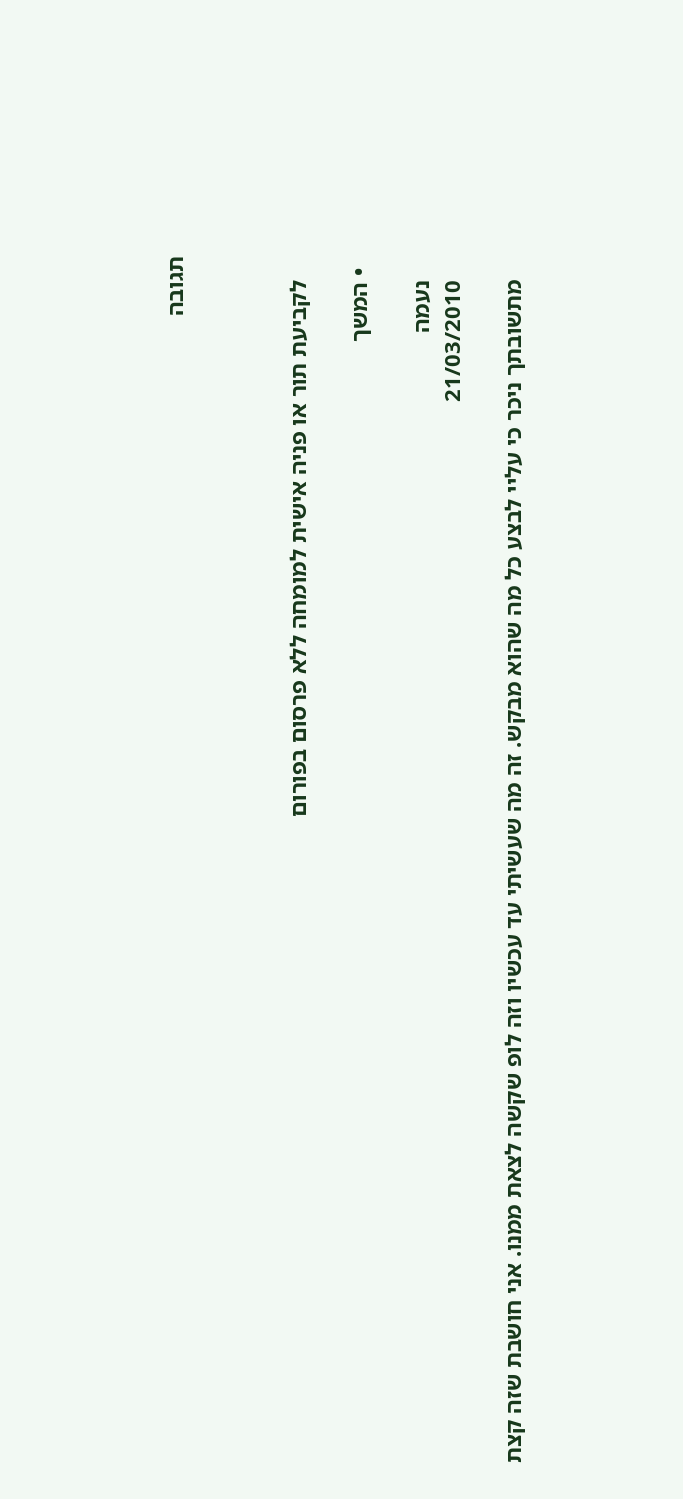תגובה



    לקביעת תור או פניה אישית למומחה ללא פרסום בפורום

  • המשך

    נעמה
    21/03/2010

    מתשובתך ניכר כי עליי לבצע כל מה שהוא מבקש. זה מה שעשיתי עד עכשיו וזה לופ שקשה לצאת ממנו. אני חושבת שזה קצת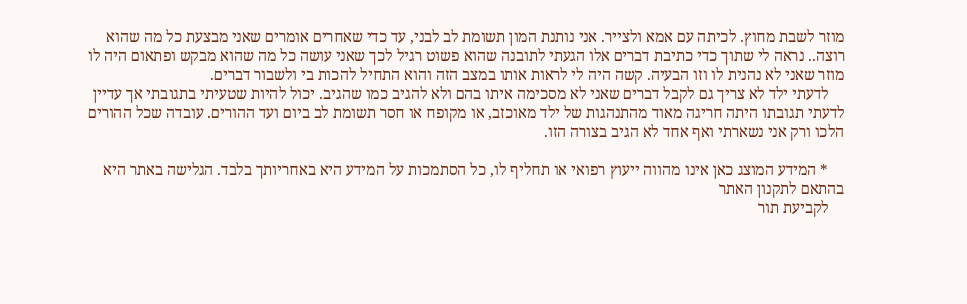מוזר לשבת מחוץ. לכיתה עם אמא ולצייר. אני נותנת המון תשומת לב לבני, עד כדי שאחרים אומרים שאני מבצעת כל מה שהוא רוצה.. נראה לי שתוך כדי כתיבת דברים אלו הגעתי לתובנה שהוא פשוט רגיל לכך שאני עושה כל מה שהוא מבקש ופתאום היה לו מוזר שאני לא נהנית לו וזו הבעיה. קשה היה לי לראות אותו במצב הזה והוא התחיל להכות בי ולשבור דברים.
    לדעתי ילד לא צריך גם לקבל דברים שאני לא מסכימה איתו בהם ולא להגיב כמו שהגיב. יכול להיות שטעיתי בתגובתי אך עדיין לדעתי תגובתו היתה חריגה מאוד מהתנהגות של ילד מאוכזב, או מקופח או חסר תשומת לב ביום ועד ההורים. עובדה שכל ההורים הלכו ורק אני נשארתי ואף אחד לא הגיב בצורה הזו.

    * המידע המוצג כאן אינו מהווה ייעוץ רפואי או תחליף לו, כל הסתמכות על המידע היא באחריותך בלבד. הגלישה באתר היא בהתאם לתקנון האתר
    לקביעת תור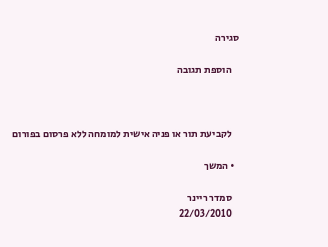סגירה

    הוספת תגובה



    לקביעת תור או פניה אישית למומחה ללא פרסום בפורום

  • המשך

    סמדר ריינר
    22/03/2010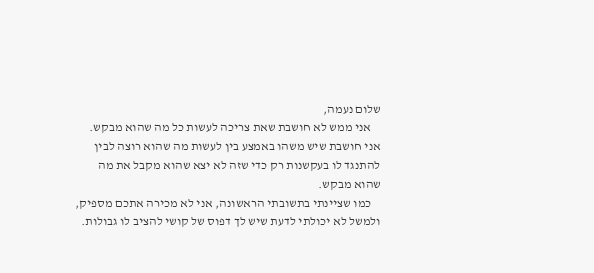שלום נעמה,
    אני ממש לא חושבת שאת צריכה לעשות כל מה שהוא מבקש. אני חושבת שיש משהו באמצע בין לעשות מה שהוא רוצה לבין להתנגד לו בעקשנות רק כדי שזה לא יצא שהוא מקבל את מה שהוא מבקש.
    כמו שציינתי בתשובתי הראשונה, אני לא מכירה אתכם מספיק, ולמשל לא יכולתי לדעת שיש לך דפוס של קושי להציב לו גבולות.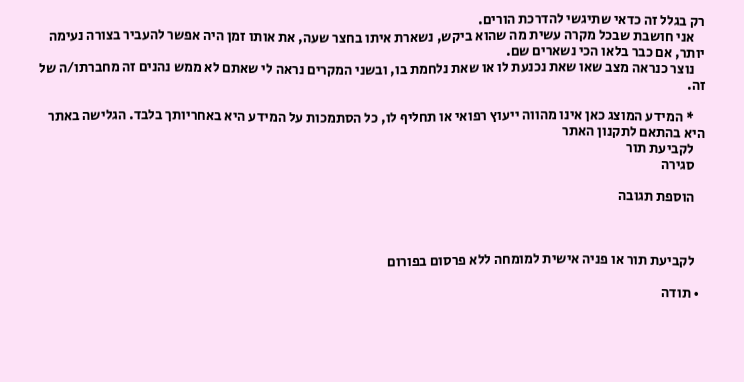רק בגלל זה כדאי שתיגשי להדרכת הורים.
    אני חושבת שבכל מקרה עשית מה שהוא ביקש, נשארת איתו בחצר שעה, את אותו זמן היה אפשר להעביר בצורה נעימה יותר, אם כבר בלאו הכי נשארים שם.
    נוצר כנראה מצב שאו שאת נכנעת לו או שאת נלחמת בו, ובשני המקרים נראה לי שאתם לא ממש נהנים זה מחברתו/ה של זה.

    * המידע המוצג כאן אינו מהווה ייעוץ רפואי או תחליף לו, כל הסתמכות על המידע היא באחריותך בלבד. הגלישה באתר היא בהתאם לתקנון האתר
    לקביעת תור
    סגירה

    הוספת תגובה



    לקביעת תור או פניה אישית למומחה ללא פרסום בפורום

  • תודה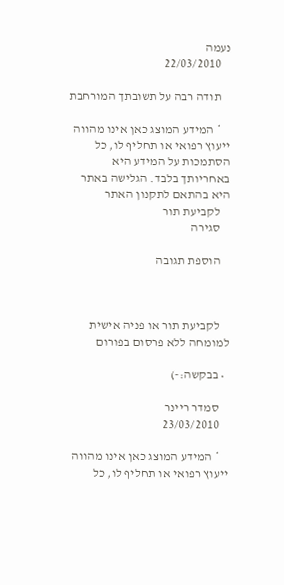נעמה
    22/03/2010

    תודה רבה על תשובתך המורחבת

    * המידע המוצג כאן אינו מהווה ייעוץ רפואי או תחליף לו, כל הסתמכות על המידע היא באחריותך בלבד. הגלישה באתר היא בהתאם לתקנון האתר
    לקביעת תור
    סגירה

    הוספת תגובה



    לקביעת תור או פניה אישית למומחה ללא פרסום בפורום

  • בבקשה:-)

    סמדר ריינר
    23/03/2010

    * המידע המוצג כאן אינו מהווה ייעוץ רפואי או תחליף לו, כל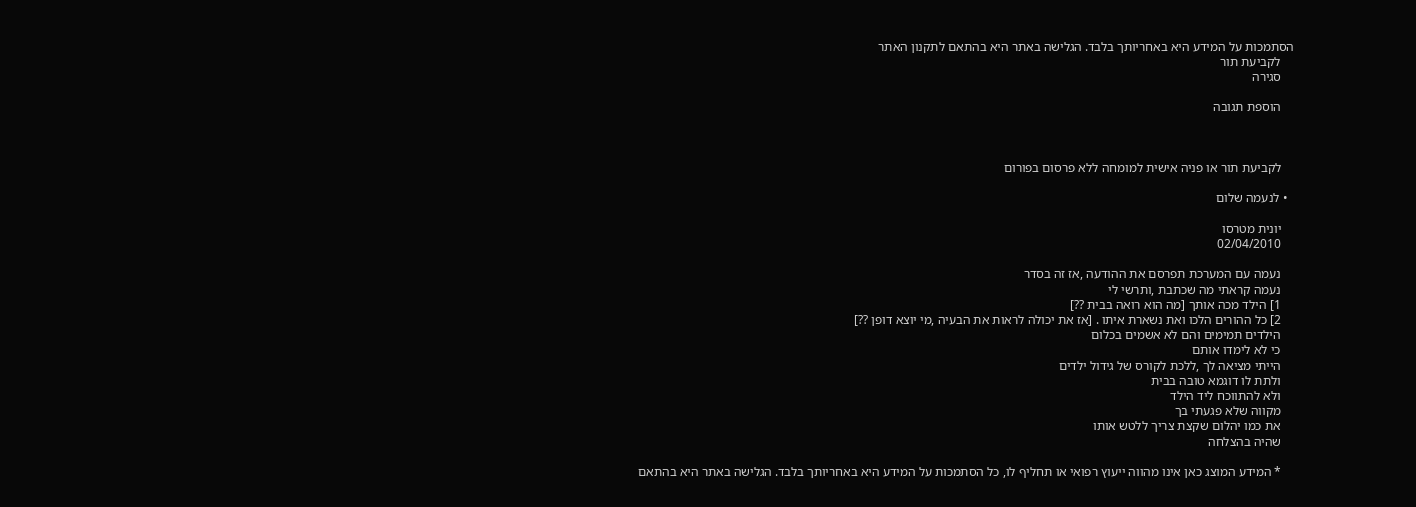הסתמכות על המידע היא באחריותך בלבד. הגלישה באתר היא בהתאם לתקנון האתר
    לקביעת תור
    סגירה

    הוספת תגובה



    לקביעת תור או פניה אישית למומחה ללא פרסום בפורום

  • לנעמה שלום

    יונית מטרסו
    02/04/2010

    נעמה עם המערכת תפרסם את ההודעה ,אז זה בסדר
    נעמה קראתי מה שכתבת ,ותרשי לי
    1] הילד מכה אותך [מה הוא רואה בבית ??]
    2] כל ההורים הלכו ואת נשארת איתו . [אז את יכולה לראות את הבעיה ,מי יוצא דופן ??]
    הילדים תמימים והם לא אשמים בכלום
    כי לא לימדו אותם
    הייתי מציאה לך ,ללכת לקורס של גידול ילדים
    ולתת לו דוגמא טובה בבית
    ולא להתווכח ליד הילד
    מקווה שלא פגעתי בך
    את כמו יהלום שקצת צריך ללטש אותו
    שהיה בהצלחה

    * המידע המוצג כאן אינו מהווה ייעוץ רפואי או תחליף לו, כל הסתמכות על המידע היא באחריותך בלבד. הגלישה באתר היא בהתאם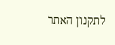לתקנון האתר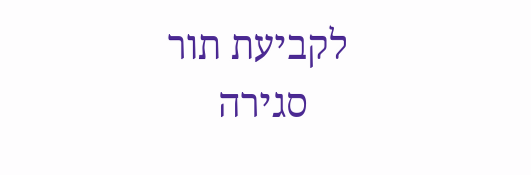לקביעת תור
    סגירה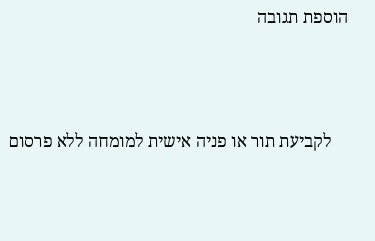הוספת תגובה



    לקביעת תור או פניה אישית למומחה ללא פרסום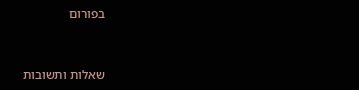בפורום


שאלות ותשובות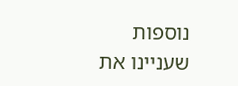נוספות שעניינו את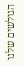הגולשים שלנו